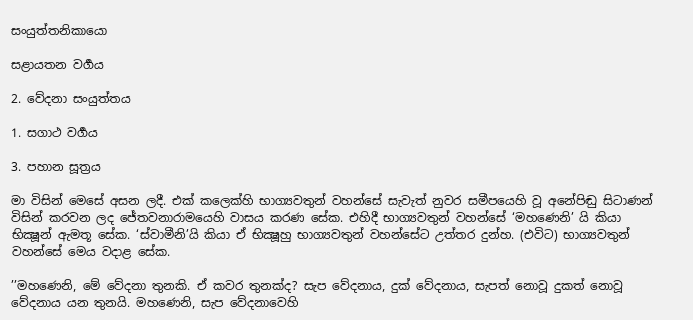සංයුත්තනිකායො

සළායතන වර්‍ගය

2. වේදනා සංයුත්තය

1. සගාථ වර්‍ගය

3. පහාන සූත්‍රය

මා විසින් මෙසේ අසන ලදී. එක් කලෙක්හි භාග්‍යවතුන් වහන්සේ සැවැත් නුවර සමීපයෙහි වූ අනේපිඬු සිටාණන් විසින් කරවන ලද ජේතවනාරාමයෙහි වාසය කරණ සේක. එහිදී භාග්‍යවතුන් වහන්සේ ‘මහණෙනි’ යි කියා භික්‍ෂූන් ඇමතූ සේක. ‘ස්වාමීනි’යි කියා ඒ භික්‍ෂූහු භාග්‍යවතුන් වහන්සේට උත්තර දුන්හ. (එවිට) භාග්‍යවතුන් වහන්සේ මෙය වදාළ සේක.

’’මහණෙනි, මේ වේදනා තුනකි. ඒ කවර තුනක්ද? සැප වේදනාය, දුක් වේදනාය, සැපත් නොවූ දුකත් නොවූ වේදනාය යන තුනයි. මහණෙනි, සැප වේදනාවෙහි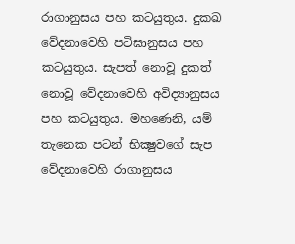රාගානුසය පහ කටයුතුය. දුකඛ වේදනාවෙහි පටිඝානුසය පහ කටයුතුය. සැපත් නොවූ දුකත් නොවූ වේදනාවෙහි අවිද්‍යානුසය පහ කටයුතුය. මහණෙනි, යම් තැනෙක පටන් භික්‍ෂුවගේ සැප වේදනාවෙහි රාගානුසය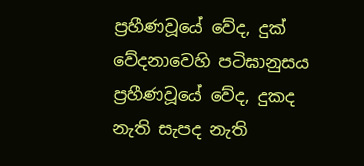ප්‍රහීණවූයේ වේද, දුක් වේදනාවෙහි පටිඝානුසය ප්‍රහීණවූයේ වේද, දුකද නැති සැපද නැති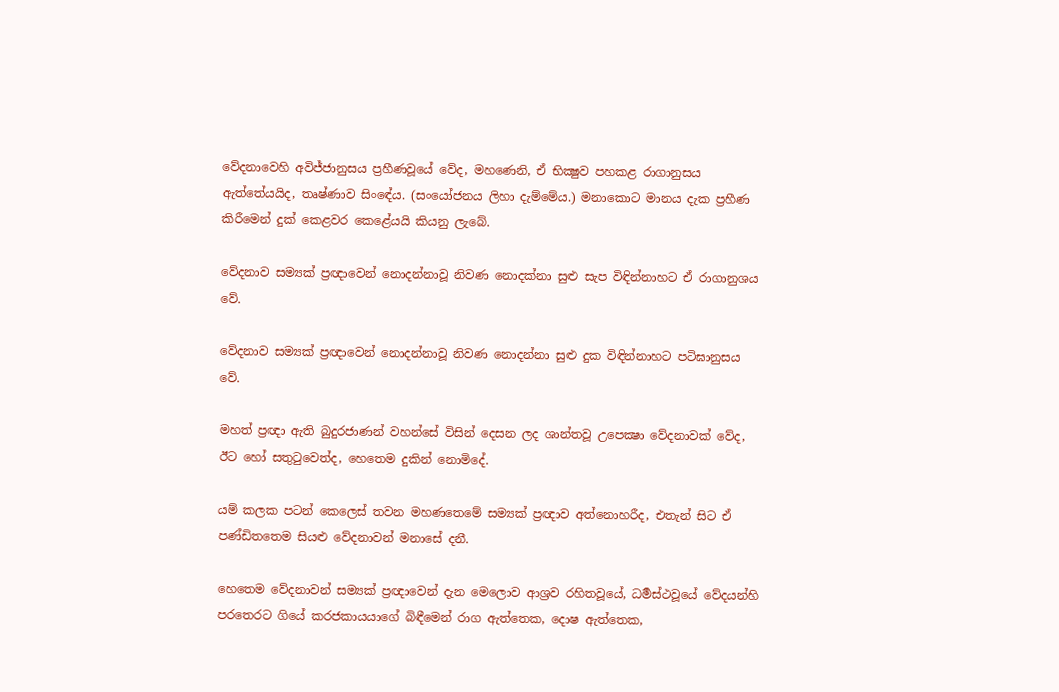වේදනාවෙහි අවිජ්ජානුසය ප්‍රහීණවූයේ වේද, මහණෙනි, ඒ භික්‍ෂුව පහකළ රාගානුසය ඇත්තේයයිද, තෘෂ්ණාව සිංඳේය. (සංයෝජනය ලිහා දැම්මේය.) මනාකොට මානය දැක ප්‍රහීණ කිරීමෙන් දුක් කෙළවර කෙළේයයි කියනු ලැබේ.

වේදනාව සම්‍යක් ප්‍රඥාවෙන් නොදන්නාවූ නිවණ නොදක්නා සුළු සැප විඳින්නාහට ඒ රාගානුශය වේ.

වේදනාව සම්‍යක් ප්‍රඥාවෙන් නොදන්නාවූ නිවණ නොදන්නා සුළු දුක විඳින්නාහට පටිඝානුසය වේ.

මහත් ප්‍රඥා ඇති බුදුරජාණන් වහන්සේ විසින් දෙසන ලද ශාන්තවූ උපෙක්‍ෂා වේදනාවක් වේද, ඊට හෝ සතුටුවෙත්ද, හෙතෙම දුකින් නොමිදේ.

යම් කලක පටන් කෙලෙස් තවන මහණතෙමේ සම්‍යක් ප්‍රඥාව අත්නොහරීද, එතැන් සිට ඒ පණ්ඩිතතෙම සියළු වේදනාවන් මනාසේ දනී.

හෙතෙම වේදනාවන් සම්‍යක් ප්‍රඥාවෙන් දැන මෙලොව ආශ්‍රව රහිතවූයේ, ධර්‍මස්ථවූයේ වේදයන්හි පරතෙරට ගියේ කරජකායයාගේ බිඳීමෙන් රාග ඇත්තෙක, දොෂ ඇත්තෙක,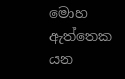මොහ ඇත්තෙක යන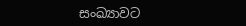සංඛ්‍යාවට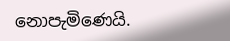නොපැමිණෙයි.